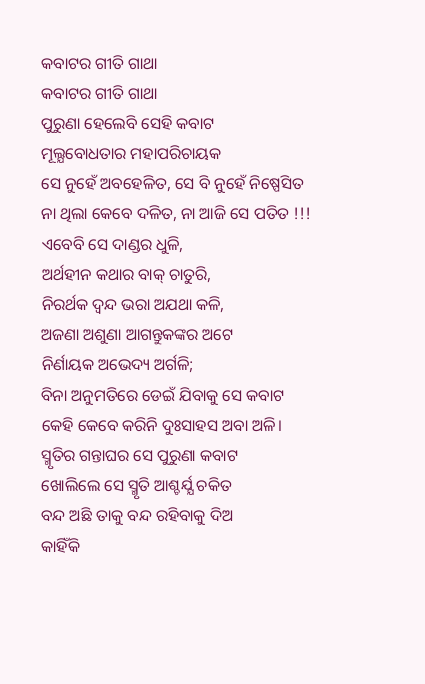କବାଟର ଗୀତି ଗାଥା
କବାଟର ଗୀତି ଗାଥା
ପୁରୁଣା ହେଲେବି ସେହି କବାଟ
ମୂଲ୍ଯବୋଧତାର ମହାପରିଚାୟକ
ସେ ନୁହେଁ ଅବହେଳିତ, ସେ ବି ନୁହେଁ ନିଷ୍ପେସିତ
ନା ଥିଲା କେବେ ଦଳିତ, ନା ଆଜି ସେ ପତିତ !!!
ଏବେବି ସେ ଦାଣ୍ଡର ଧୁଳି,
ଅର୍ଥହୀନ କଥାର ବାକ୍ ଚାତୁରି,
ନିରର୍ଥକ ଦ୍ବନ୍ଦ ଭରା ଅଯଥା କଳି,
ଅଜଣା ଅଶୁଣା ଆଗନ୍ତୁକଙ୍କର ଅଟେ
ନିର୍ଣାୟକ ଅଭେଦ୍ୟ ଅର୍ଗଳି;
ବିନା ଅନୁମତିରେ ଡେଇଁ ଯିବାକୁ ସେ କବାଟ
କେହି କେବେ କରିନି ଦୁଃସାହସ ଅବା ଅଳି।
ସ୍ମୃତିର ଗନ୍ତାଘର ସେ ପୁରୁଣା କବାଟ
ଖୋଲିଲେ ସେ ସ୍ମୃତି ଆଶ୍ଚର୍ଯ୍ଯ ଚକିତ
ବନ୍ଦ ଅଛି ତାକୁ ବନ୍ଦ ରହିବାକୁ ଦିଅ
କାହିଁକି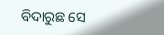ବିଦାରୁଛ ସେ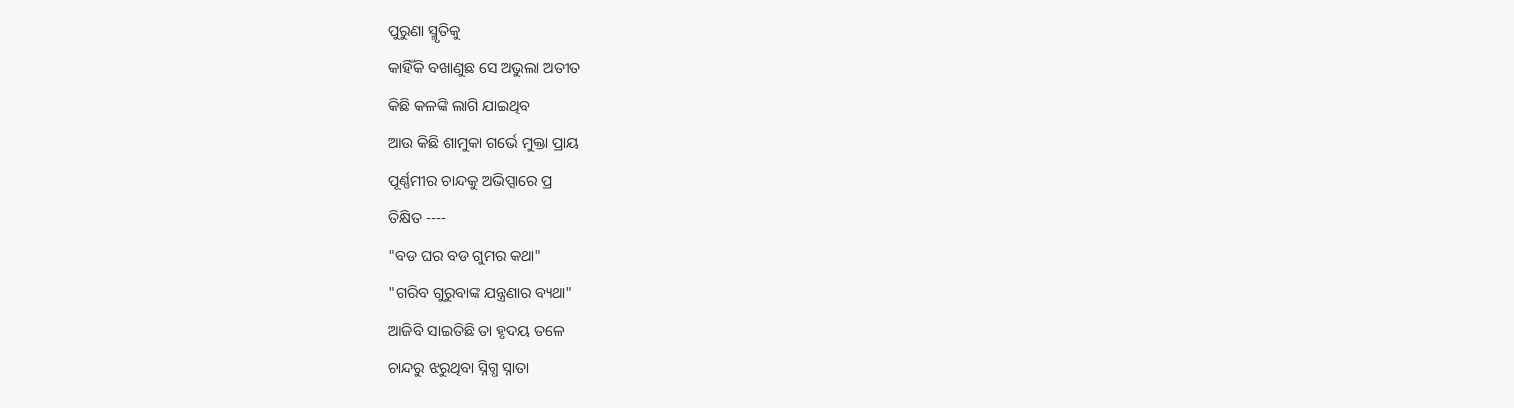ପୁରୁଣା ସ୍ମୃତିକୁ
କାହିଁକି ବଖାଣୁଛ ସେ ଅଭୁଲା ଅତୀତ
କିଛି କଳଙ୍କି ଲାଗି ଯାଇଥିବ
ଆଉ କିଛି ଶାମୁକା ଗର୍ଭେ ମୁକ୍ତା ପ୍ରାୟ
ପୂର୍ଣ୍ଣମୀର ଚାନ୍ଦକୁ ଅଭିପ୍ସାରେ ପ୍ର
ତିକ୍ଷିତ ----
"ବଡ ଘର ବଡ ଗୁମର କଥା"
"ଗରିବ ଗୁରୁବାଙ୍କ ଯନ୍ତ୍ରଣାର ବ୍ୟଥା"
ଆଜିବି ସାଇତିଛି ତା ହୃଦୟ ତଳେ
ଚାନ୍ଦରୁ ଝରୁଥିବା ସ୍ନିଗ୍ଧ ସ୍ନାତା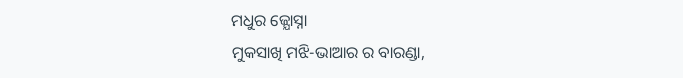ମଧୁର ଜ୍ଯୋସ୍ନା
ମୁକସାଖି ମଝି-ଭାଆର ର ବାରଣ୍ଡା,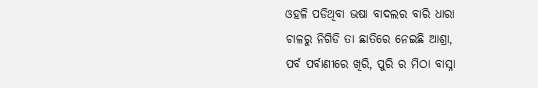ଓହଳି ପଡିଥିବା ଭଷା ବାଦଲର ବାରି ଧାରା
ଚାଳରୁ ନିଗିଡି ତା ଛାତିରେ ନେଇଛି ଆଶ୍ରା,
ପର୍ବ ପର୍ବାଣୀରେ ଖିରି, ପୁରି ର ମିଠା ବାସ୍ନା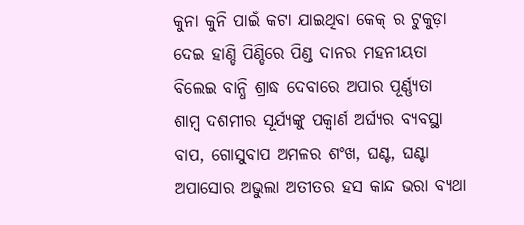କୁନା କୁନି ପାଇଁ କଟା ଯାଇଥିବା କେକ୍ ର ଟୁକୁଡ଼ା
ଦେଇ ହାଣ୍ଡି ପିଣ୍ଡିରେ ପିଣ୍ଡ ଦାନର ମହନୀୟତା
ବିଲେଇ ବାନ୍ଧି ଶ୍ରାଦ୍ଧ ଦେବାରେ ଅପାର ପୂର୍ଣ୍ଣ୍ଯତା
ଶାମ୍ବ ଦଶମୀର ସୂର୍ଯ୍ୟଙ୍କୁ ପକ୍ବାର୍ଣ ଅର୍ଘ୍ଯର ବ୍ଯବସ୍ଥା
ବାପ, ଗୋସୁବାପ ଅମଳର ଶଂଖ, ଘଣ୍ଟ, ଘଣ୍ଟା
ଅପାସୋର ଅଭୁଲା ଅତୀତର ହସ କାନ୍ଦ ଭରା ବ୍ୟଥା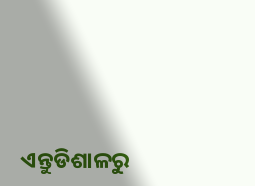ଏନ୍ତୁଡିଶାଳରୁ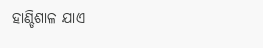ହାଣ୍ଡିଶାଳ ଯାଏ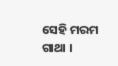ସେହି ମରମ ଗାଥା ।